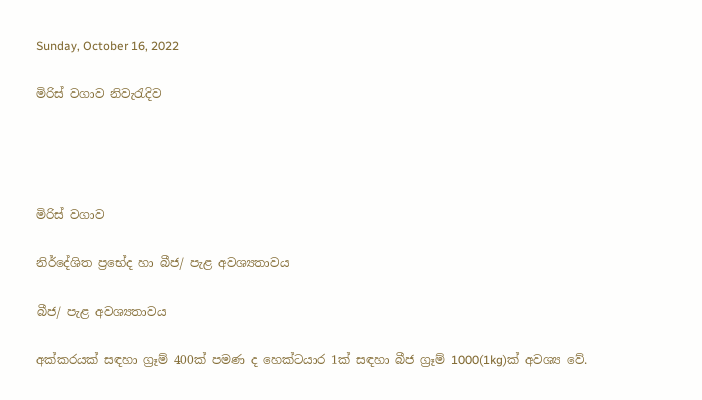Sunday, October 16, 2022

මිරිස් වගාව නිවැරැදිව




මිරිස් වගාව

නිර්දේශිත ප්‍රභේද හා බීජ/ පැළ අවශ්‍යතාවය

බීජ/ පැළ අවශ්‍යතාවය

අක්කරයක් සඳහා ග්‍රෑම් 400ක් පමණ ද හෙක්ටයාර 1ක් සඳහා බීජ ග්‍රෑම් 1000(1kg)ක් අවශ්‍ය වේ.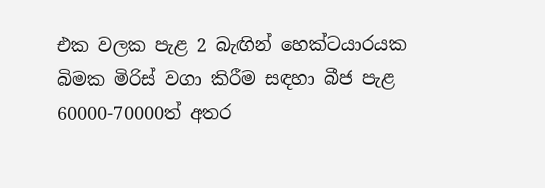එක වලක පැළ 2 බැඟින් හෙක්ටයාරයක බිමක මිරිස් වගා කිරීම සඳහා බීජ පැළ 60000-70000ත් අතර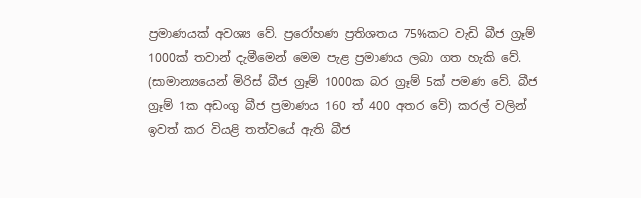ප්‍රමාණයක් අවශ්‍ය වේ. ප්‍රරෝහණ ප්‍රතිශතය 75%කට වැඩි බීජ ග්‍රෑම් 1000ක් තවාන් දැමීමෙන් මෙම පැළ ප්‍රමාණය ලබා ගත හැකි වේ. (සාමාන්‍යයෙන් මිරිස් බීජ ග්‍රෑම් 1000ක බර ග්‍රෑම් 5ක් පමණ වේ. බීජ ග්‍රෑම් 1ක අඩංගු බීජ ප්‍රමාණය 160 ත් 400 අතර වේ) කරල් වලින් ඉවත් කර වියළි තත්වයේ ඇති බීජ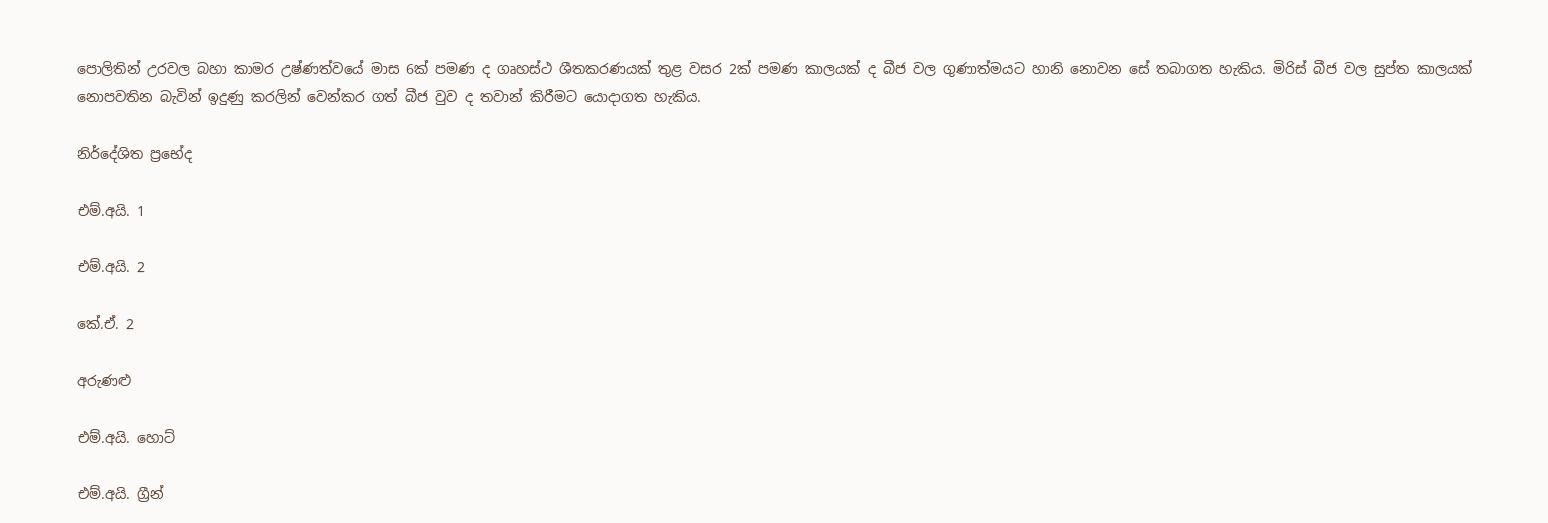පොලිතින් උරවල බහා කාමර උෂ්ණත්වයේ මාස 6ක් පමණ ද ගෘහස්ථ ශීතකරණයක් තුළ වසර 2ක් පමණ කාලයක් ද බීජ වල ගුණාත්මයට හානි නොවන සේ තබාගත හැකිය. මිරිස් බීජ වල සුප්ත කාලයක් නොපවතින බැවින් ඉදුණු කරලින් වෙන්කර ගත් බීජ වුව ද තවාන් කිරීමට යොදාගත හැකිය.

නිර්දේශිත ප්‍රභේද

එම්.අයි. 1

එම්.අයි. 2

කේ.ඒ. 2

අරුණළු

එම්.අයි. හොට්

එම්.අයි. ග්‍රීන්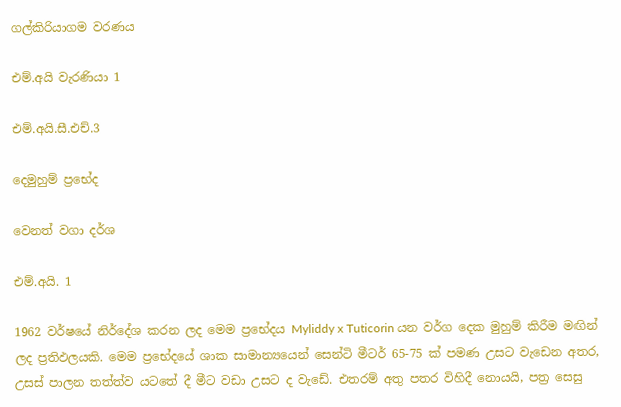ගල්කිරියාගම වරණය

එම්.අයි වැරණියා 1

එම්.අයි.සී.එච්.3

දෙමුහුම් ප්‍රභේද

වෙනත් වගා දර්ශ

එම්.අයි. 1

1962 වර්ෂයේ නිර්දේශ කරන ලද මෙම ප්‍රභේදය Myliddy x Tuticorin යන වර්ග දෙක මුහුම් කිරීම මඟින් ලද ප්‍රතිඵලයකි. මෙම ප්‍රභේදයේ ශාක සාමාන්‍යයෙන් සෙන්ටි මීටර් 65-75 ක් පමණ උසට වැඩෙන අතර, උසස් පාලන තත්ත්ව යටතේ දී මීට වඩා උසට ද වැඩේ. එතරම් අතු පතර විහිදී නොයයි, පත්‍ර සෙසු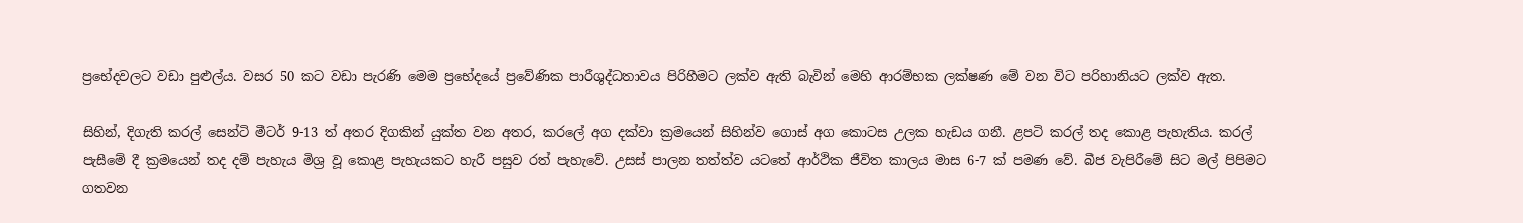ප්‍රභේදවලට වඩා පුළුල්ය. වසර 50 කට වඩා පැරණි මෙම ප්‍රභේදයේ ප්‍රවේණික පාරීශුද්ධතාවය පිරිහීමට ලක්ව ඇති බැවින් මෙහි ආරම්භක ලක්ෂණ මේ වන විට පරිහානියට ලක්ව ඇත.

සිහින්, දිගැති කරල් සෙන්ටි මීටර් 9-13 ත් අතර දිගකින් යුක්ත වන අතර, කරලේ අග දක්වා ක්‍රමයෙන් සිහින්ව ගොස් අග කොටස උලක හැඩය ගනී. ළපටි කරල් තද කොළ පැහැතිය. කරල් පැසීමේ දී ක්‍රමයෙන් තද දම් පැහැය මිශ්‍ර වූ කොළ පැහැයකට හැරී පසුව රත් පැහැවේ. උසස් පාලන තත්ත්ව යටතේ ආර්ථික ජීවිත කාලය මාස 6-7 ක් පමණ වේ. බීජ වැපිරීමේ සිට මල් පිපිමට ගතවන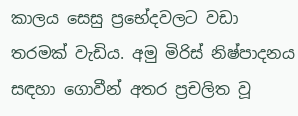කාලය සෙසු ප්‍රභේදවලට වඩා තරමක් වැඩිය. අමු මිරිස් නිෂ්පාදනය සඳහා ගොවීන් අතර ප්‍රචලිත වූ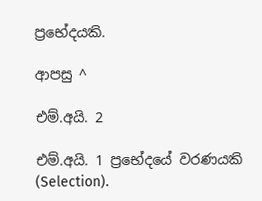ප්‍රභේදයකි.

ආපසු ^

එම්.අයි. 2

එම්.අයි. 1 ප්‍රභේදයේ වරණයකි (Selection).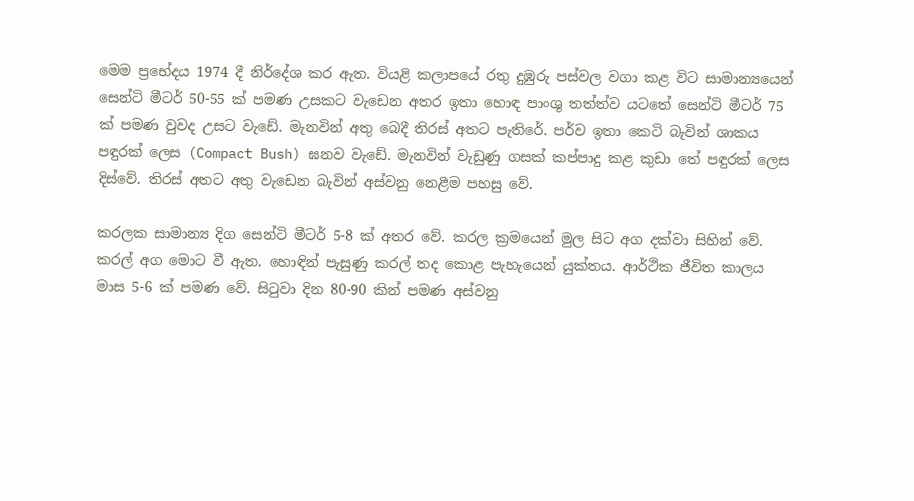මෙම ප්‍රභේදය 1974 දී නිර්දේශ කර ඇත. වියළි කලාපයේ රතු දුඹුරු පස්වල වගා කළ විට සාමාන්‍යයෙන් සෙන්ටි මීටර් 50-55 ක් පමණ උසකට වැඩෙන අතර ඉතා හොඳ පාංශු තත්ත්ව යටතේ සෙන්ටි මීටර් 75 ක් පමණ වුවද උසට වැඩේ. මැනවින් අතු බෙදී තිරස් අතට පැතිරේ. පර්ව ඉතා කෙටි බැවින් ශාකය පඳුරක් ලෙස (Compact Bush) ඝනව වැඩේ. මැනවින් වැඩුණු ගසක් කප්පාදු කළ කුඩා තේ පඳුරක් ලෙස දිස්වේ. තිරස් අතට අතු වැඩෙන බැවින් අස්වනු නෙළීම පහසු වේ.

කරලක සාමාන්‍ය දිග සෙන්ටි මීටර් 5-8 ක් අතර වේ. කරල ක්‍රමයෙන් මුල සිට අග දක්වා සිහින් වේ. කරල් අග මොට වී ඇත. හොඳින් පැසුණු කරල් තද කොළ පැහැයෙන් යුක්තය. ආර්ථික ජීවිත කාලය මාස 5-6 ක් පමණ වේ. සිටුවා දින 80-90 කින් පමණ අස්වනු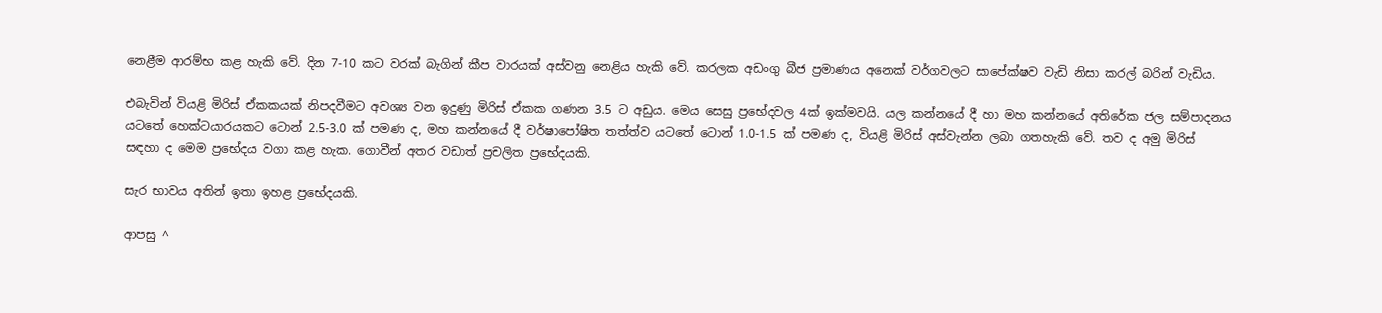නෙළීම ආරම්භ කළ හැකි වේ. දින 7-10 කට වරක් බැගින් කීප වාරයක් අස්වනු නෙළිය හැකි වේ. කරලක අඩංගු බීජ ප්‍රමාණය අනෙක් වර්ගවලට සාපේක්ෂව වැඩි නිසා කරල් බරින් වැඩිය.

එබැවින් වියළි මිරිස් ඒකකයක් නිපදවීමට අවශ්‍ය වන ඉදුණු මිරිස් ඒකක ගණන 3.5 ට අඩුය. මෙය සෙසු ප්‍රභේදවල 4ක් ඉක්මවයි. යල කන්නයේ දී හා මහ කන්නයේ අතිරේක ජල සම්පාදනය යටතේ හෙක්ටයාරයකට ටොන් 2.5-3.0 ක් පමණ ද, මහ කන්නයේ දී වර්ෂාපෝෂිත තත්ත්ව යටතේ ටොන් 1.0-1.5 ක් පමණ ද, වියළි මිරිස් අස්වැන්න ලබා ගතහැකි වේ. තව ද අමු මිරිස් සඳහා ද මෙම ප්‍රභේදය වගා කළ හැක. ගොවීන් අතර වඩාත් ප්‍රචලිත ප්‍රභේදයකි.

සැර භාවය අතින් ඉතා ඉහළ ප්‍රභේදයකි.

ආපසු ^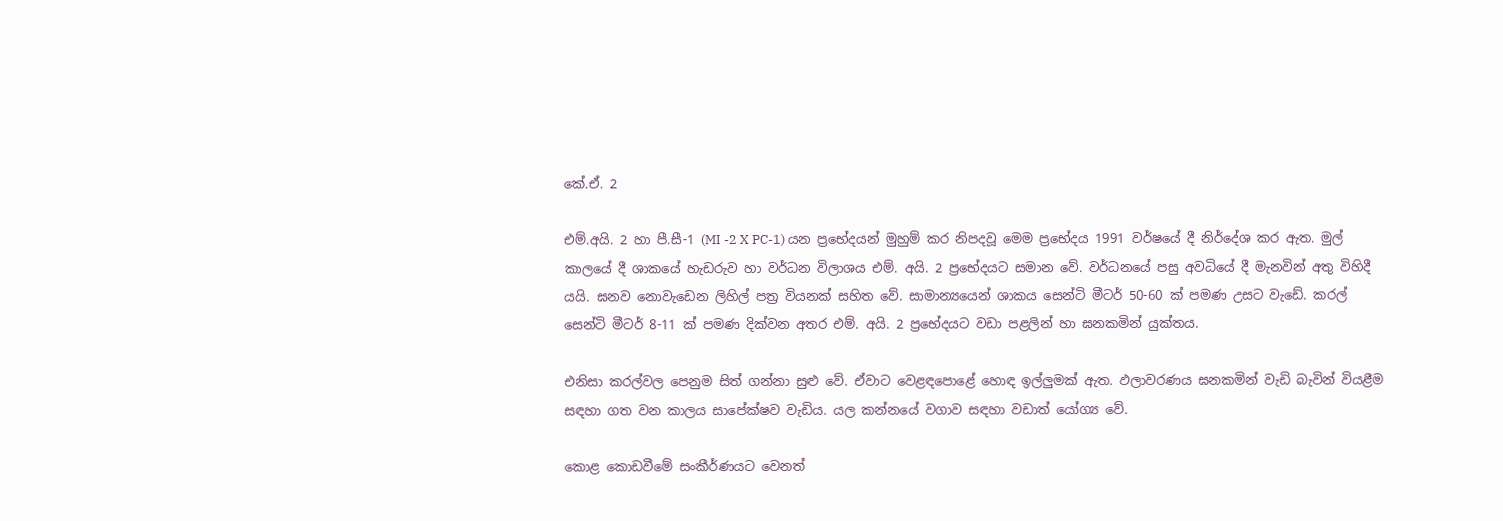කේ.ඒ. 2

එම්.අයි. 2 හා පී.සී-1 (MI -2 X PC-1) යන ප්‍රභේදයන් මුහුම් කර නිපදවූ මෙම ප්‍රභේදය 1991 වර්ෂයේ දී නිර්දේශ කර ඇත. මුල් කාලයේ දී ශාකයේ හැඩරුව හා වර්ධන විලාශය එම්. අයි. 2 ප්‍රභේදයට සමාන වේ. වර්ධනයේ පසු අවධියේ දී මැනවින් අතු විහිදී යයි. ඝනව නොවැඩෙන ලිහිල් පත්‍ර වියනක් සහිත වේ. සාමාන්‍යයෙන් ශාකය සෙන්ටි මීටර් 50-60 ක් පමණ උසට වැඩේ. කරල් සෙන්ටි මීටර් 8-11 ක් පමණ දික්වන අතර එම්. අයි. 2 ප්‍රභේදයට වඩා පළලින් හා ඝනකමින් යුක්තය.

එනිසා කරල්වල පෙනුම සිත් ගන්නා සුළු වේ. ඒවාට වෙළඳපොළේ හොඳ ඉල්ලුමක් ඇත. ඵලාවරණය ඝනකමින් වැඩි බැවින් වියළීම සඳහා ගත වන කාලය සාපේක්ෂව වැඩිය. යල කන්නයේ වගාව සඳහා වඩාත් යෝග්‍ය වේ.

කොළ කොඩවීමේ සංකීර්ණයට වෙනත්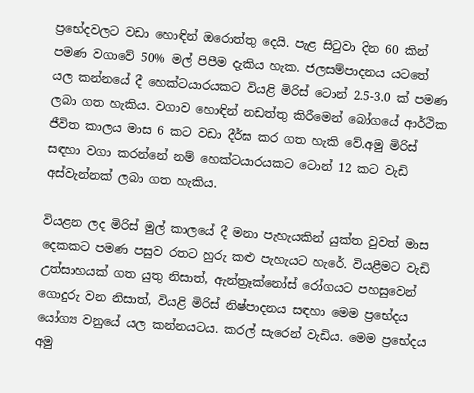ප්‍රභේදවලට වඩා හොඳින් ඔරොත්තු දෙයි. පැළ සිටුවා දින 60 කින් පමණ වගාවේ 50% මල් පිපීම දැකිය හැක. ජලසම්පාදනය යටතේ යල කන්නයේ දී හෙක්ටයාරයකට වියළි මිරිස් ටොන් 2.5-3.0 ක් පමණ ලබා ගත හැකිය. වගාව හොඳින් නඩත්තු කිරීමෙන් බෝගයේ ආර්ථික ජීවිත කාලය මාස 6 කට වඩා දීර්ඝ කර ගත හැකි වේ.අමු මිරිස් සඳහා වගා කරන්නේ නම් හෙක්ටයාරයකට ටොන් 12 කට වැඩි අස්වැන්නක් ලබා ගත හැකිය.

වියළන ලද මිරිස් මුල් කාලයේ දී මනා පැහැයකින් යුක්ත වුවත් මාස දෙකකට පමණ පසුව රතට හුරු කළු පැහැයට හැරේ. වියළීමට වැඩි උත්සාහයක් ගත යුතු නිසාත්, ඇන්ත්‍රෑක්නෝස් රෝගයට පහසුවෙන් ගොදුරු වන නිසාත්, වියළි මිරිස් නිෂ්පාදනය සඳහා මෙම ප්‍රභේදය යෝග්‍ය වනුයේ යල කන්නයටය. කරල් සැරෙන් වැඩිය. මෙම ප්‍රභේදය අමු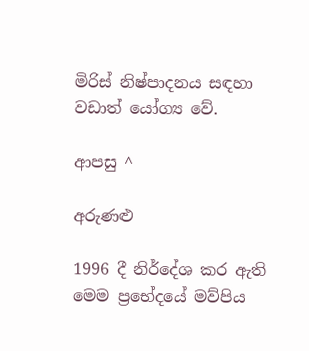මිරිස් නිෂ්පාදනය සඳහා වඩාත් යෝග්‍ය වේ.

ආපසු ^

අරුණළු

1996 දී නිර්දේශ කර ඇති මෙම ප්‍රභේදයේ මව්පිය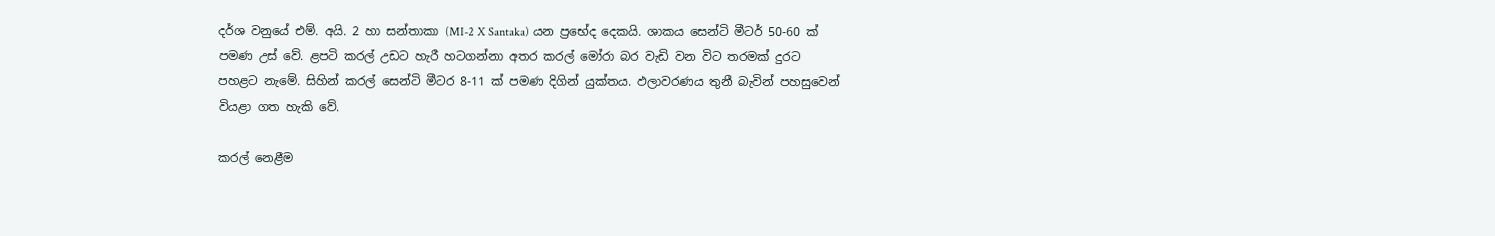දර්ශ වනුයේ එම්. අයි. 2 හා සන්තාකා (MI-2 X Santaka) යන ප්‍රභේද දෙකයි. ශාකය සෙන්ටි මීටර් 50-60 ක් පමණ උස් වේ. ළපටි කරල් උඩට හැරී හටගන්නා අතර කරල් මෝරා බර වැඩි වන විට තරමක් දුරට පහළට නැමේ. සිහින් කරල් සෙන්ටි මීටර 8-11 ක් පමණ දිගින් යුක්තය. ඵලාවරණය තුනී බැවින් පහසුවෙන් වියළා ගත හැකි වේ.

කරල් නෙළීම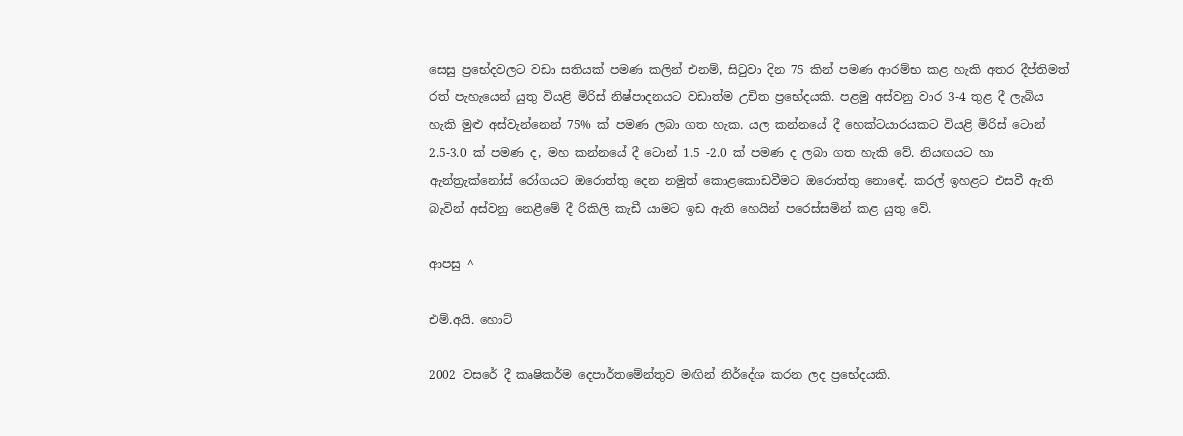සෙසු ප්‍රභේදවලට වඩා සතියක් පමණ කලින් එනම්, සිටුවා දින 75 කින් පමණ ආරම්භ කළ හැකි අතර දීප්තිමත් රත් පැහැයෙන් යුතු වියළි මිරිස් නිෂ්පාදනයට වඩාත්ම උචිත ප්‍රභේදයකි. පළමු අස්වනු වාර 3-4 තුළ දී ලැබිය හැකි මුළු අස්වැන්නෙන් 75% ක් පමණ ලබා ගත හැක. යල කන්නයේ දී හෙක්ටයාරයකට වියළි මිරිස් ටොන් 2.5-3.0 ක් පමණ ද, මහ කන්නයේ දී ටොන් 1.5 -2.0 ක් පමණ ද ලබා ගත හැකි වේ. නියඟයට හා ඇන්ත්‍රැක්නෝස් රෝගයට ඔරොත්තු දෙන නමුත් කොළකොඩවීමට ඔරොත්තු නොඳේ. කරල් ඉහළට එසවී ඇති බැවින් අස්වනු නෙළීමේ දී රිකිලි කැඩී යාමට ඉඩ ඇති හෙයින් පරෙස්සමින් කළ යුතු වේ.

ආපසු ^

එම්.අයි. හොට්

2002 වසරේ දී කෘෂිකර්ම දෙපාර්තමේන්තුව මඟින් නිර්දේශ කරන ලද ප්‍රභේදයකි.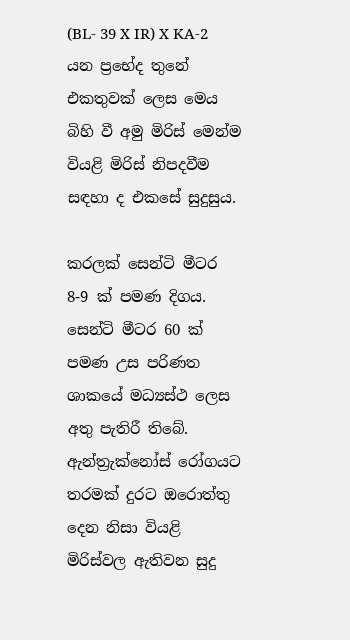(BL- 39 X IR) X KA-2 යන ප්‍රභේද තුනේ එකතුවක් ලෙස මෙය බිහි වී අමු මිරිස් මෙන්ම වියළි මිරිස් නිපදවීම සඳහා ද එකසේ සුදුසුය.

කරලක් සෙන්ටි මීටර 8-9 ක් පමණ දිගය. සෙන්ටි මීටර 60 ක් පමණ උස පරිණත ශාකයේ මධ්‍යස්ථ ලෙස අතු පැතිරී තිබේ. ඇන්ත්‍රැක්නෝස් රෝගයට තරමක් දුරට ඔරොත්තු දෙන නිසා වියළි මිරිස්වල ඇතිවන සුදු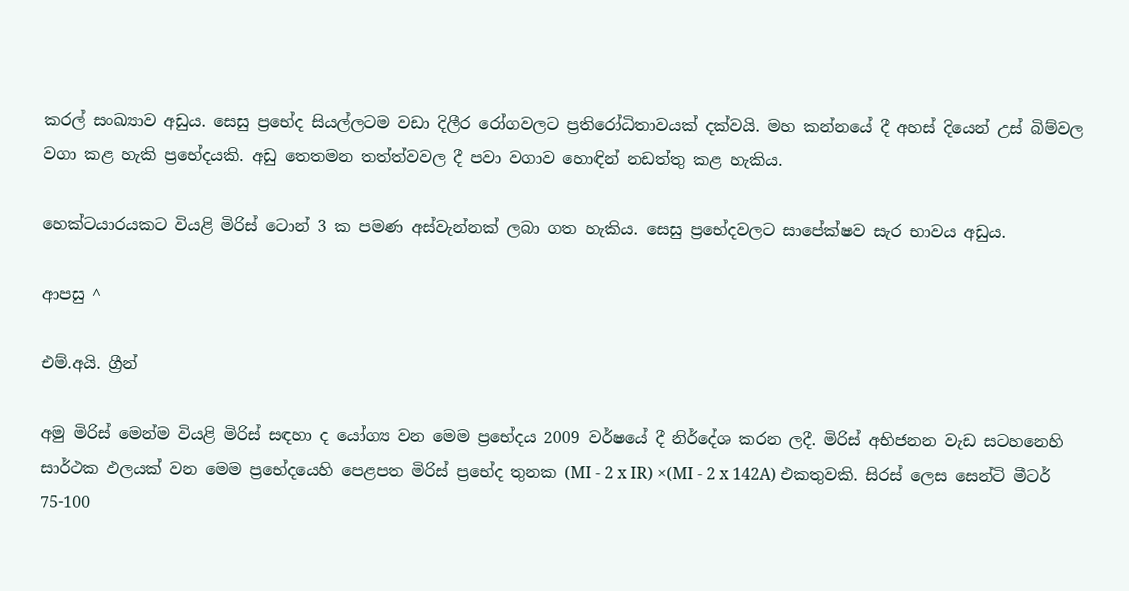කරල් සංඛ්‍යාව අඩුය. සෙසු ප්‍රභේද සියල්ලටම වඩා දිලීර රෝගවලට ප්‍රතිරෝධිතාවයක් දක්වයි. මහ කන්නයේ දී අහස් දියෙන් උස් බිම්වල වගා කළ හැකි ප්‍රභේදයකි. අඩු තෙතමන තත්ත්වවල දී පවා වගාව හොඳින් නඩත්තු කළ හැකිය.

හෙක්ටයාරයකට වියළි මිරිස් ටොන් 3 ක පමණ අස්වැන්නක් ලබා ගත හැකිය. සෙසු ප්‍රභේදවලට සාපේක්ෂව සැර භාවය අඩුය.

ආපසු ^

එම්.අයි. ග්‍රීන්

අමු මිරිස් මෙන්ම වියළි මිරිස් සඳහා ද යෝග්‍ය වන මෙම ප්‍රභේදය 2009 වර්ෂයේ දී නිර්දේශ කරන ලදී. මිරිස් අභිජනන වැඩ සටහනෙහි සාර්ථක ඵලයක් වන මෙම ප්‍රභේදයෙහි පෙළපත මිරිස් ප්‍රභේද තුනක (MI - 2 x IR) ×(MI - 2 x 142A) එකතුවකි. සිරස් ලෙස සෙන්ටි මීටර් 75-100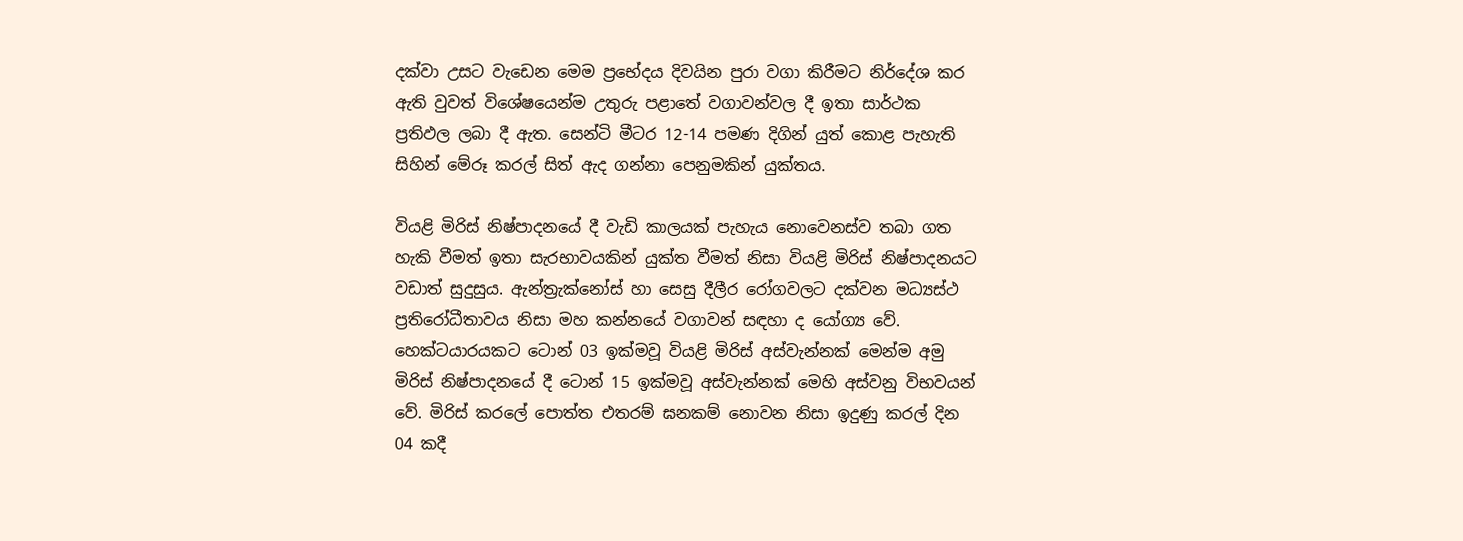දක්වා උසට වැඩෙන මෙම ප්‍රභේදය දිවයින පුරා වගා කිරීමට නිර්දේශ කර ඇති වුවත් විශේෂයෙන්ම උතුරු පළාතේ වගාවන්වල දී ඉතා සාර්ථක ප්‍රතිඵල ලබා දී ඇත. සෙන්ටි මීටර 12-14 පමණ දිගින් යුත් කොළ පැහැති සිහින් මේරූ කරල් සිත් ඇද ගන්නා පෙනුමකින් යුක්තය.

වියළි මිරිස් නිෂ්පාදනයේ දී වැඩි කාලයක් පැහැය නොවෙනස්ව තබා ගත හැකි වීමත් ඉතා සැරභාවයකින් යුක්ත වීමත් නිසා වියළි මිරිස් නිෂ්පාදනයට වඩාත් සුදුසුය. ඇන්ත්‍රැක්නෝස් හා සෙසු දීලීර රෝගවලට දක්වන මධ්‍යස්ථ ප්‍රතිරෝධීතාවය නිසා මහ කන්නයේ වගාවන් සඳහා ද යෝග්‍ය වේ. හෙක්ටයාරයකට ටොන් 03 ඉක්මවූ වියළි මිරිස් අස්වැන්නක් මෙන්ම අමු මිරිස් නිෂ්පාදනයේ දී ටොන් 15 ඉක්මවූ අස්වැන්නක් මෙහි අස්වනු විභවයන් වේ. මිරිස් කරලේ පොත්ත එතරම් ඝනකම් නොවන නිසා ඉදුණු කරල් දින 04 කදී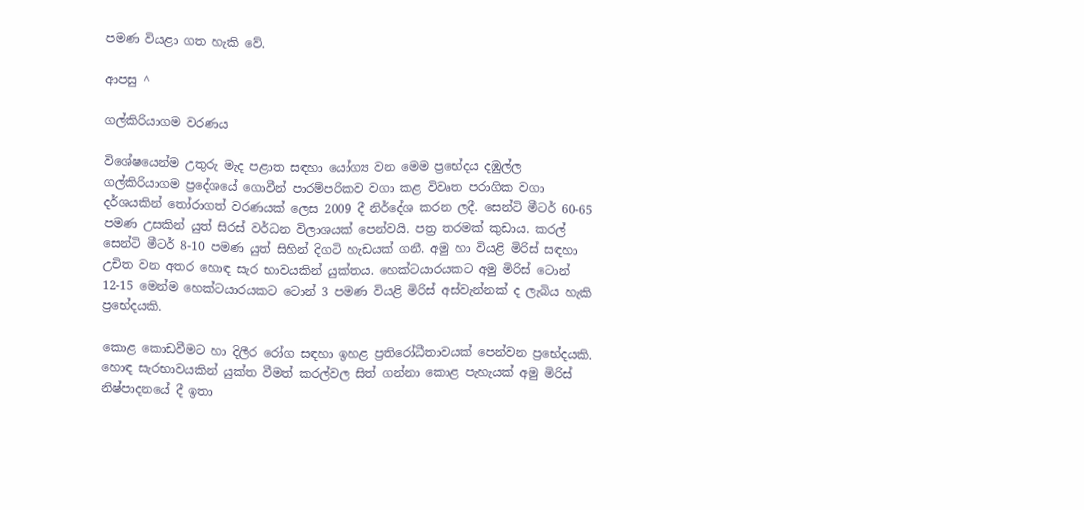පමණ වියළා ගත හැකි වේ.

ආපසු ^

ගල්කිරියාගම වරණය

විශේෂයෙන්ම උතුරු මැද පළාත සඳහා යෝග්‍ය වන මෙම ප්‍රභේදය දඹුල්ල ගල්කිරියාගම ප්‍රදේශයේ ගොවීන් පාරම්පරිකව වගා කළ විවෘත පරාගික වගා දර්ශයකින් තෝරාගත් වරණයක් ලෙස 2009 දී නිර්දේශ කරන ලදී. සෙන්ටි මීටර් 60-65 පමණ උසකින් යුත් සිරස් වර්ධන විලාශයක් පෙන්වයි. පත්‍ර තරමක් කුඩාය. කරල් සෙන්ටි මීටර් 8-10 පමණ යුත් සිහින් දිගටි හැඩයක් ගනී. අමු හා වියළි මිරිස් සඳහා උචිත වන අතර හොඳ සැර භාවයකින් යුක්තය. හෙක්ටයාරයකට අමු මිරිස් ටොන් 12-15 මෙන්ම හෙක්ටයාරයකට ටොන් 3 පමණ වියළි මිරිස් අස්වැන්නක් ද ලැබිය හැකි ප්‍රභේදයකි.

කොළ කොඩවීමට හා දිලීර රෝග සඳහා ඉහළ ප්‍රතිරෝධීතාවයක් පෙන්වන ප්‍රභේදයකි. හොඳ සැරභාවයකින් යුක්ත වීමත් කරල්වල සිත් ගන්නා කොළ පැහැයක් අමු මිරිස් නිෂ්පාදනයේ දී ඉතා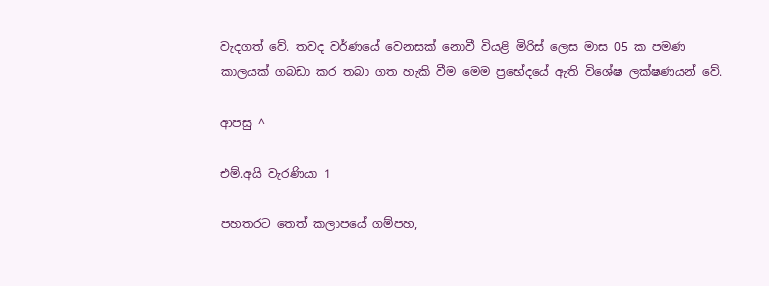වැදගත් වේ. තවද වර්ණයේ වෙනසක් නොවී වියළි මිරිස් ලෙස මාස 05 ක පමණ කාලයක් ගබඩා කර තබා ගත හැකි වීම මෙම ප්‍රභේදයේ ඇති විශේෂ ලක්ෂණයන් වේ.

ආපසු ^

එම්.අයි වැරණියා 1

පහතරට තෙත් කලාපයේ ගම්පහ,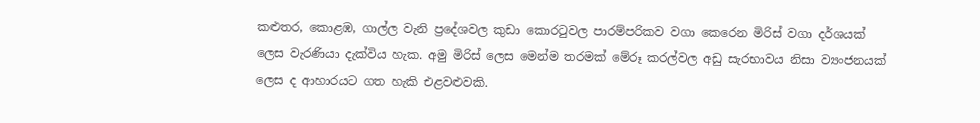කළුතර, කොළඹ, ගාල්ල වැනි ප්‍රදේශවල කුඩා කොරටුවල පාරම්පරිකව වගා කෙරෙන මිරිස් වගා දර්ශයක් ලෙස වැරණියා දැක්විය හැක. අමු මිරිස් ලෙස මෙන්ම තරමක් මේරූ කරල්වල අඩු සැරභාවය නිසා ව්‍යංජනයක් ලෙස ද ආහාරයට ගත හැකි එළවළුවකි.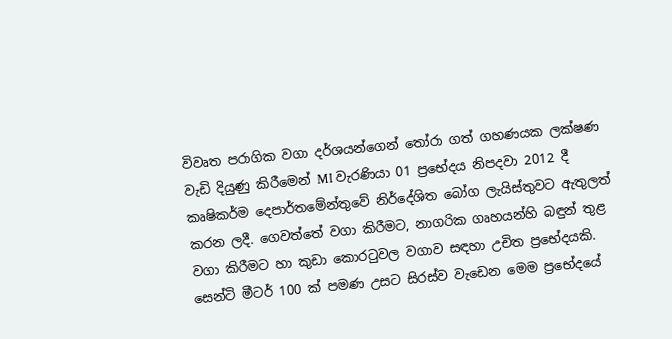විවෘත පරාගික වගා දර්ශයන්ගෙන් තෝරා ගත් ගහණයක ලක්ෂණ වැඩි දියුණු කිරීමෙන් MI වැරණියා 01 ප්‍රභේදය නිපදවා 2012 දී කෘෂිකර්ම දෙපාර්තමේන්තුවේ නිර්දේශිත බෝග ලැයිස්තුවට ඇතුලත් කරන ලදී. ගෙවත්තේ වගා කිරීමට, නාගරික ගෘහයන්හි බඳුන් තුළ වගා කිරීමට හා කුඩා කොරටුවල වගාව සඳහා උචිත ප්‍රභේදයකි. සෙන්ටි මීටර් 100 ක් පමණ උසට සිරස්ව වැඩෙන මෙම ප්‍රභේදයේ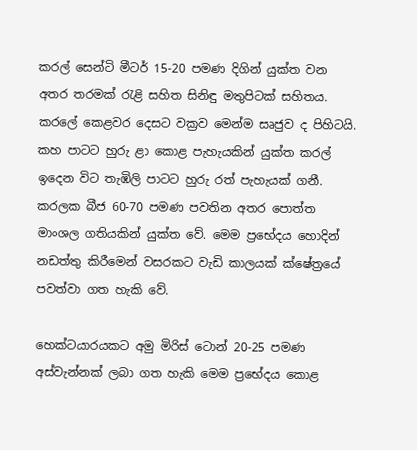කරල් සෙන්ටි මීටර් 15-20 පමණ දිගින් යුක්ත වන අතර තරමක් රැළි සහිත සිනිඳු මතුපිටක් සහිතය. කරලේ කෙළවර දෙසට වක්‍රව මෙන්ම සෘජුව ද පිහිටයි. කහ පාටට හුරු ළා කොළ පැහැයකින් යුක්ත කරල් ඉදෙන විට තැඹිලි පාටට හුරු රත් පැහැයක් ගනී. කරලක බීජ 60-70 පමණ පවතින අතර පොත්ත මාංශල ගතියකින් යුක්ත වේ. මෙම ප්‍රභේදය හොදින් නඩත්තු කිරීමෙන් වසරකට වැඩි කාලයක් ක්ෂේත්‍රයේ පවත්වා ගත හැකි වේ.

හෙක්ටයාරයකට අමු මිරිස් ටොන් 20-25 පමණ අස්වැන්නක් ලබා ගත හැකි මෙම ප්‍රභේදය කොළ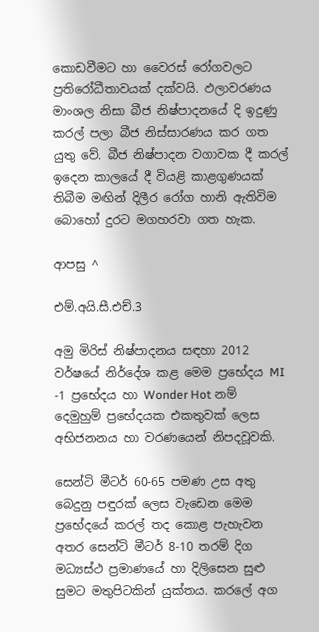කොඩවීමට හා වෛරස් රෝගවලට ප්‍රතිරෝධීතාවයක් දක්වයි. ඵලාවරණය මාංශල නිසා බීජ නිෂ්පාදනයේ දි ඉදුණු කරල් පලා බීජ නිස්සාරණය කර ගත යුතු වේ. බීජ නිෂ්පාදන වගාවක දී කරල් ඉදෙන කාලයේ දී වියළි කාළගුණයක් තිබීම මඟින් දිලීර රෝග හානි ඇතිවිම බොහෝ දුරට මගහරවා ගත හැක.

ආපසු ^

එම්.අයි.සී.එච්.3

අමු මිරිස් නිෂ්පාදනය සඳහා 2012 වර්ෂයේ නිර්දේශ කළ මෙම ප්‍රභේදය MI -1 ප්‍රභේදය හා Wonder Hot නම් දෙමුහුම් ප්‍රභේදයක එකතුවක් ලෙස අභිජනනය හා වරණයෙන් නිපදවූවකි.

සෙන්ටි මීටර් 60-65 පමණ උස අතු බෙදුනු පඳුරක් ලෙස වැඩෙන මෙම ප්‍රභේදයේ කරල් තද කොළ පැහැවන අතර සෙන්ටි මීටර් 8-10 තරම් දිග මධ්‍යස්ථ ප්‍රමාණයේ හා දිලිසෙන සුළු සුමට මතුපිටකින් යුක්තය. කරලේ අග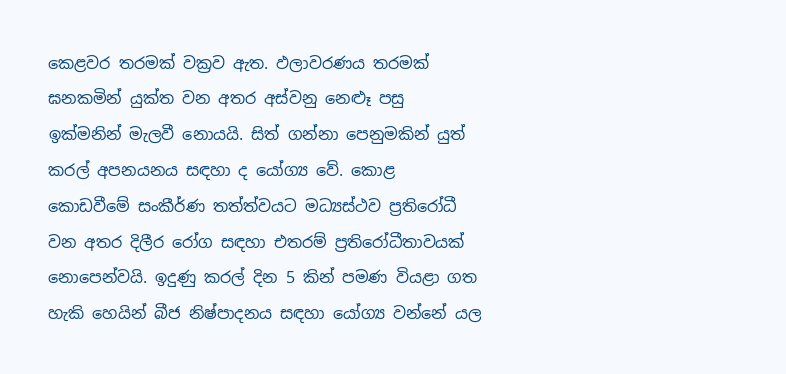කෙළවර තරමක් වක්‍රව ඇත. ඵලාවරණය තරමක් ඝනකමින් යුක්ත වන අතර අස්වනු නෙළූ පසු ඉක්මනින් මැලවී නොයයි. සිත් ගන්නා පෙනුමකින් යුත් කරල් අපනයනය සඳහා ද යෝග්‍ය වේ. කොළ කොඩවීමේ සංකීර්ණ තත්ත්වයට මධ්‍යස්ථව ප්‍රතිරෝධී වන අතර දිලීර රෝග සඳහා එතරම් ප්‍රතිරෝධීතාවයක් නොපෙන්වයි. ඉදුණු කරල් දින 5 කින් පමණ වියළා ගත හැකි හෙයින් බීජ නිෂ්පාදනය සඳහා යෝග්‍ය වන්නේ යල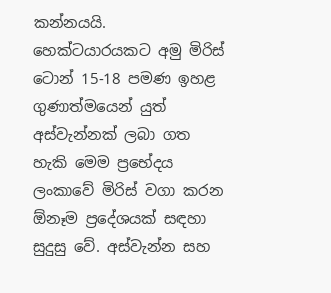කන්නයයි. හෙක්ටයාරයකට අමු මිරිස් ටොන් 15-18 පමණ ඉහළ ගුණාත්මයෙන් යුත් අස්වැන්නක් ලබා ගත හැකි මෙම ප්‍රභේදය ලංකාවේ මිරිස් වගා කරන ඕනෑම ප්‍රදේශයක් සඳහා සුදුසු වේ. අස්වැන්න සහ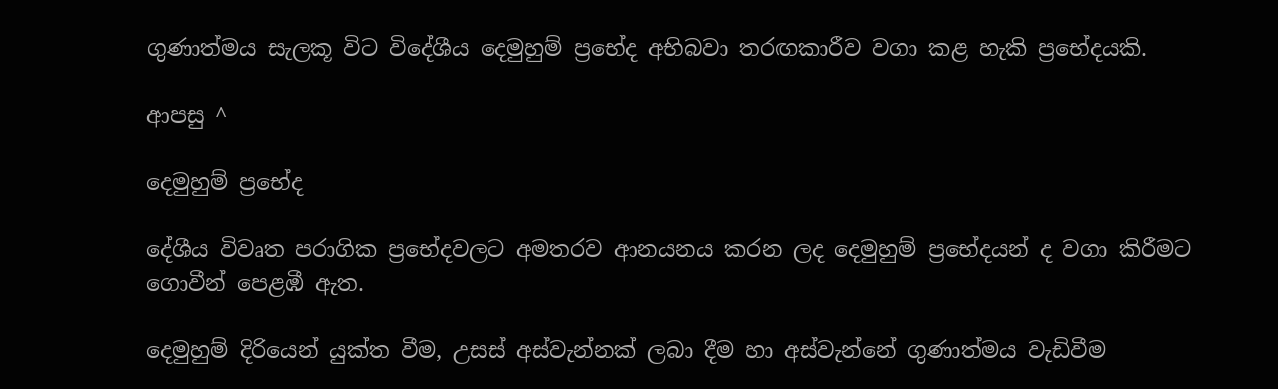ගුණාත්මය සැලකූ විට විදේශීය දෙමුහුම් ප්‍රභේද අභිබවා තරඟකාරීව වගා කළ හැකි ප්‍රභේදයකි.

ආපසු ^

දෙමුහුම් ප්‍රභේද

දේශීය විවෘත පරාගික ප්‍රභේදවලට අමතරව ආනයනය කරන ලද දෙමුහුම් ප්‍රභේදයන් ද වගා කිරීමට ගොවීන් පෙළඹී ඇත.

දෙමුහුම් දිරියෙන් යුක්ත වීම, උසස් අස්වැන්නක් ලබා දීම හා අස්වැන්නේ ගුණාත්මය වැඩිවීම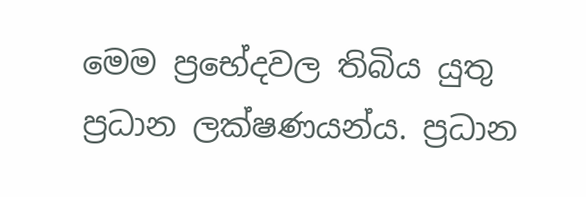මෙම ප්‍රභේදවල තිබිය යුතු ප්‍රධාන ලක්ෂණයන්ය. ප්‍රධාන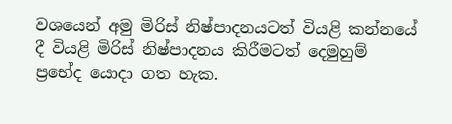වශයෙන් අමු මිරිස් නිෂ්පාදනයටත් වියළි කන්නයේ දී වියළි මිරිස් නිෂ්පාදනය කිරීමටත් දෙමුහුම් ප්‍රභේද යොදා ගත හැක.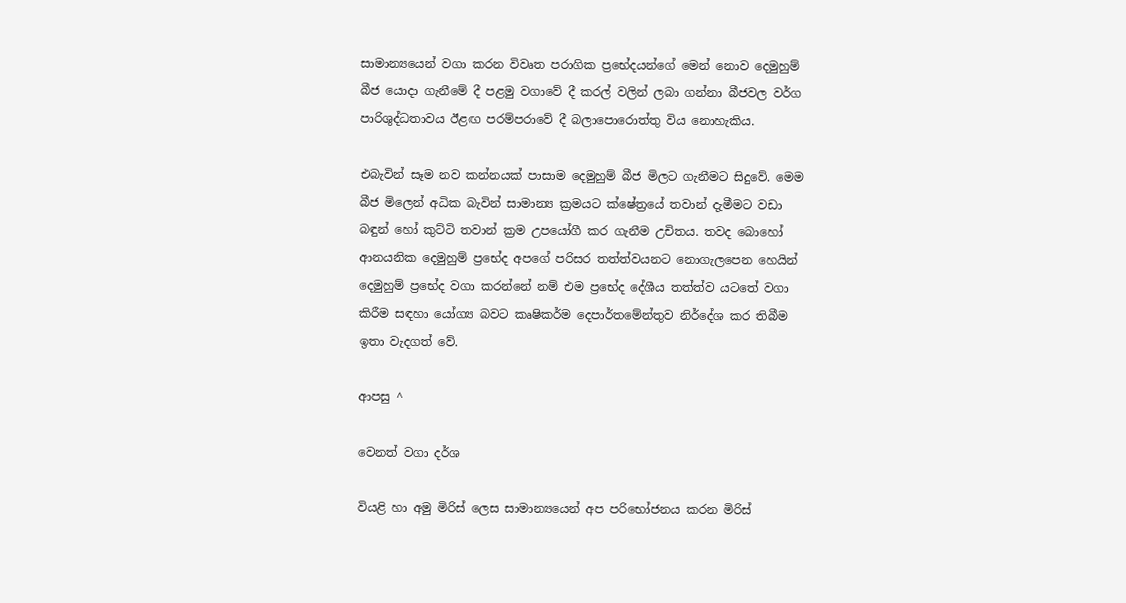සාමාන්‍යයෙන් වගා කරන විවෘත පරාගික ප්‍රභේදයන්ගේ මෙන් නොව දෙමුහුම් බීජ යොදා ගැනීමේ දී පළමු වගාවේ දී කරල් වලින් ලබා ගන්නා බීජවල වර්ග පාරිශුද්ධතාවය ඊළඟ පරම්පරාවේ දී බලාපොරොත්තු විය නොහැකිය.

එබැවින් සෑම නව කන්නයක් පාසාම දෙමුහුම් බීජ මිලට ගැනීමට සිදුවේ. මෙම බීජ මිලෙන් අධික බැවින් සාමාන්‍ය ක්‍රමයට ක්ෂේත්‍රයේ තවාන් දැමීමට වඩා බඳුන් හෝ කුට්ටි තවාන් ක්‍රම උපයෝගී කර ගැනීම උචිතය. තවද බොහෝ ආනයනික දෙමුහුම් ප්‍රභේද අපගේ පරිසර තත්ත්වයනට නොගැලපෙන හෙයින් දෙමුහුම් ප්‍රභේද වගා කරන්නේ නම් එම ප්‍රභේද දේශීය තත්ත්ව යටතේ වගා කිරීම සඳහා යෝග්‍ය බවට කෘෂිකර්ම දෙපාර්තමේන්තුව නිර්දේශ කර තිබීම ඉතා වැදගත් වේ.

ආපසු ^

වෙනත් වගා දර්ශ

වියළි හා අමු මිරිස් ලෙස සාමාන්‍යයෙන් අප පරිභෝජනය කරන මිරිස්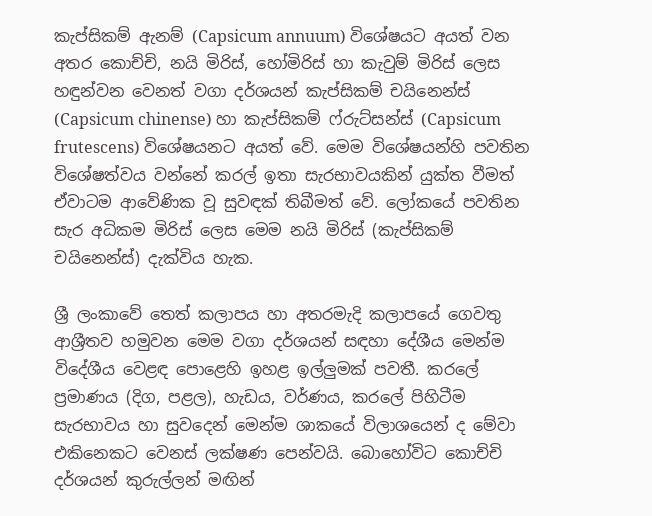කැප්සිකම් ඇනම් (Capsicum annuum) විශේෂයට අයත් වන අතර කොච්චි, නයි මිරිස්, හෝමිරිස් හා කැවුම් මිරිස් ලෙස හඳුන්වන වෙනත් වගා දර්ශයන් කැප්සිකම් චයිනෙන්ස් (Capsicum chinense) හා කැප්සිකම් ෆ්රුට්සන්ස් (Capsicum frutescens) විශේෂයනට අයත් වේ. මෙම විශේෂයන්හි පවතින විශේෂත්වය වන්නේ කරල් ඉතා සැරභාවයකින් යුක්ත වීමත් ඒවාටම ආවේණික වූ සුවඳක් තිබීමත් වේ. ලෝකයේ පවතින සැර අධිකම මිරිස් ලෙස මෙම නයි මිරිස් (කැප්සිකම් චයිනෙන්ස්) දැක්විය හැක.

ශ්‍රී ලංකාවේ තෙත් කලාපය හා අතරමැදි කලාපයේ ගෙවතු ආශ්‍රීතව හමුවන මෙම වගා දර්ශයන් සඳහා දේශීය මෙන්ම විදේශීය වෙළඳ පොළෙහි ඉහළ ඉල්ලුමක් පවතී. කරලේ ප්‍රමාණය (දිග, පළල), හැඩය, වර්ණය, කරලේ පිහිටීම සැරභාවය හා සුවදෙන් මෙන්ම ශාකයේ විලාශයෙන් ද මේවා එකිනෙකට වෙනස් ලක්ෂණ පෙන්වයි. බොහෝවිට කොච්චි දර්ශයන් කුරුල්ලන් මඟින්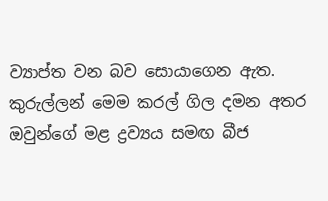ව්‍යාප්ත වන බව සොයාගෙන ඇත. කුරුල්ලන් මෙම කරල් ගිල දමන අතර ඔවුන්ගේ මළ ද්‍රව්‍යය සමඟ බීජ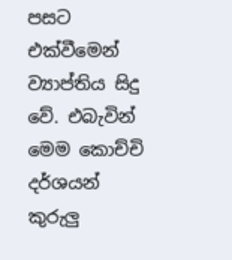පසට එක්වීමෙන් ව්‍යාප්තිය සිදු වේ. එබැවින් මෙම කොච්චි දර්ශයන් කුරුලු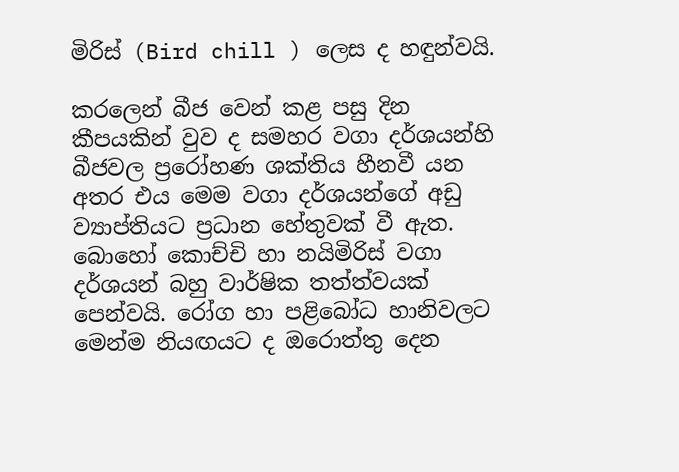මිරිස් (Bird chill ) ලෙස ද හඳුන්වයි.

කරලෙන් බීජ වෙන් කළ පසු දින කීපයකින් වුව ද සමහර වගා දර්ශයන්හි බීජවල ප්‍රරෝහණ ශක්තිය හීනවී යන අතර එය මෙම වගා දර්ශයන්ගේ අඩු ව්‍යාප්තියට ප්‍රධාන හේතුවක් වී ඇත. බොහෝ කොච්චි හා නයිමිරිස් වගා දර්ශයන් බහු වාර්ෂික තත්ත්වයක් පෙන්වයි. රෝග හා පළිබෝධ හානිවලට මෙන්ම නියඟයට ද ඔරොත්තු දෙන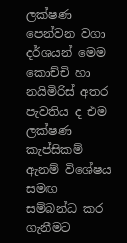ලක්ෂණ පෙන්වන වගා දර්ශයන් මෙම කොච්චි හා නයිමිරිස් අතර පැවතිය ද එම ලක්ෂණ කැප්සිකම් ඇනම් විශේෂය සමඟ සම්බන්ධ කර ගැනීමට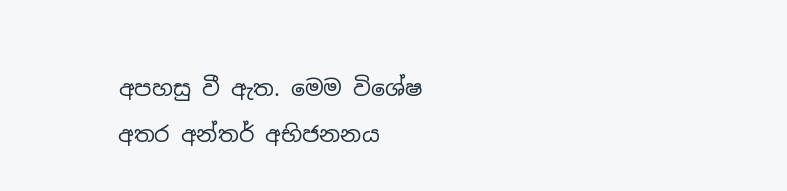අපහසු වී ඇත. මෙම විශේෂ අතර අන්තර් අභිජනනය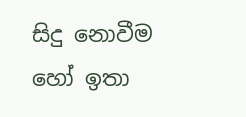සිදු නොවීම හෝ ඉතා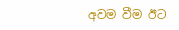අවම වීම ඊට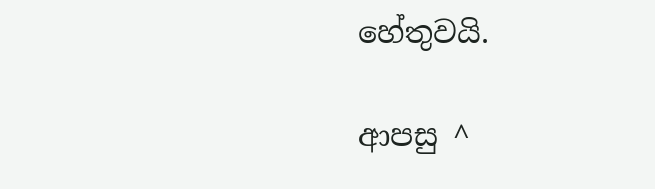හේතුවයි.

ආපසු ^